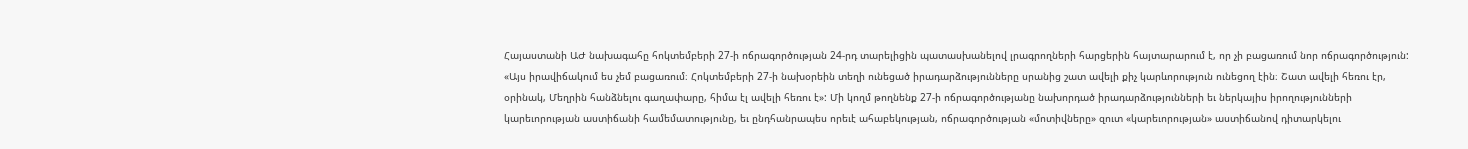Հայաստանի ԱԺ նախագահը հոկտեմբերի 27-ի ոճրագործության 24-րդ տարելիցին պատասխանելով լրագրողների հարցերին հայտարարում է, որ չի բացառում նոր ոճրագործություն: «Այս իրավիճակում ես չեմ բացառում։ Հոկտեմբերի 27-ի նախօրեին տեղի ունեցած իրադարձությունները սրանից շատ ավելի քիչ կարևորություն ունեցող էին։ Շատ ավելի հեռու էր, օրինակ, Մեղրին հանձնելու գաղափարը, հիմա էլ ավելի հեռու է»: Մի կողմ թողնենք 27-ի ոճրագործությանը նախորդած իրադարձությունների եւ ներկայիս իրողությունների կարեւորության աստիճանի համեմատությունը, եւ ընդհանրապես որեւէ ահաբեկության, ոճրագործության «մոտիվները» զուտ «կարեւորության» աստիճանով դիտարկելու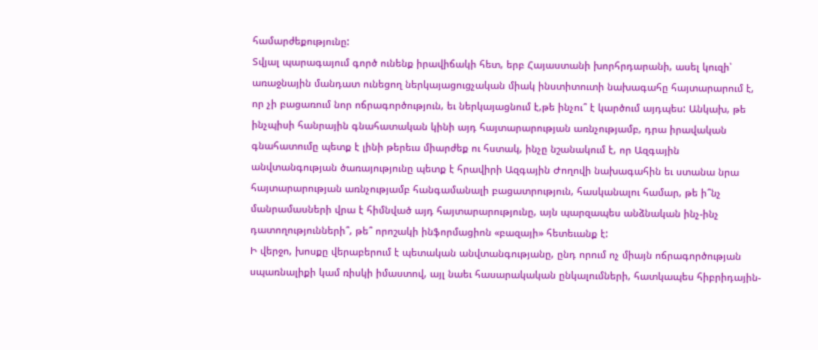համարժեքությունը:
Տվյալ պարագայում գործ ունենք իրավիճակի հետ, երբ Հայաստանի խորհրդարանի, ասել կուզի՝ առաջնային մանդատ ունեցող ներկայացուցչական միակ ինստիտուտի նախագահը հայտարարում է, որ չի բացառում նոր ոճրագործություն, եւ ներկայացնում է,թե ինչու՞ է կարծում այդպես: Անկախ, թե ինչպիսի հանրային գնահատական կինի այդ հայտարարության առնչությամբ, դրա իրավական գնահատումը պետք է լինի թերեւս միարժեք ու հստակ, ինչը նշանակում է, որ Ազգային անվտանգության ծառայությունը պետք է հրավիրի Ազգային Ժողովի նախագահին եւ ստանա նրա հայտարարության առնչությամբ հանգամանալի բացատրություն, հասկանալու համար, թե ի՞նչ մանրամասների վրա է հիմնված այդ հայտարարությունը, այն պարզապես անձնական ինչ-ինչ դատողությունների՞, թե՞ որոշակի ինֆորմացիոն «բազայի» հետեւանք է:
Ի վերջո, խոսքը վերաբերում է պետական անվտանգությանը, ընդ որում ոչ միայն ոճրագործության սպառնալիքի կամ ռիսկի իմաստով, այլ նաեւ հասարակական ընկալումների, հատկապես հիբրիդային-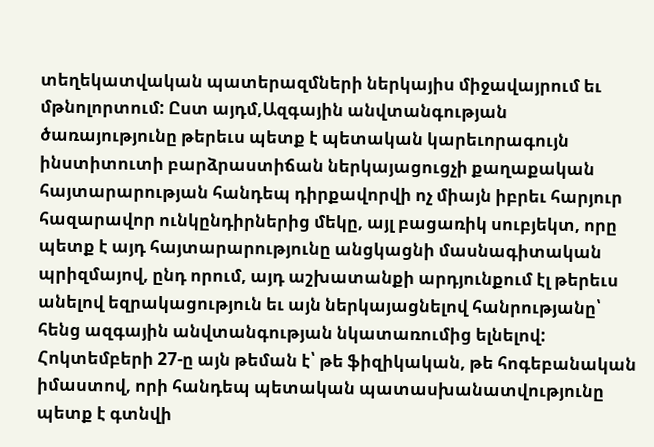տեղեկատվական պատերազմների ներկայիս միջավայրում եւ մթնոլորտում: Ըստ այդմ,Ազգային անվտանգության ծառայությունը թերեւս պետք է պետական կարեւորագույն ինստիտուտի բարձրաստիճան ներկայացուցչի քաղաքական հայտարարության հանդեպ դիրքավորվի ոչ միայն իբրեւ հարյուր հազարավոր ունկընդիրներից մեկը, այլ բացառիկ սուբյեկտ, որը պետք է այդ հայտարարությունը անցկացնի մասնագիտական պրիզմայով, ընդ որում, այդ աշխատանքի արդյունքում էլ թերեւս անելով եզրակացություն եւ այն ներկայացնելով հանրությանը՝ հենց ազգային անվտանգության նկատառումից ելնելով: Հոկտեմբերի 27-ը այն թեման է՝ թե ֆիզիկական, թե հոգեբանական իմաստով, որի հանդեպ պետական պատասխանատվությունը պետք է գտնվի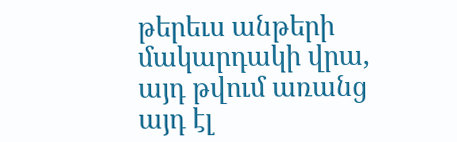թերեւս անթերի մակարդակի վրա, այդ թվում առանց այդ էլ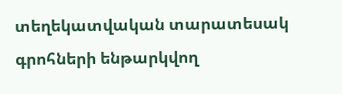տեղեկատվական տարատեսակ գրոհների ենթարկվող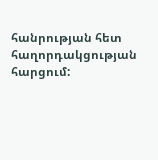հանրության հետ հաղորդակցության հարցում: